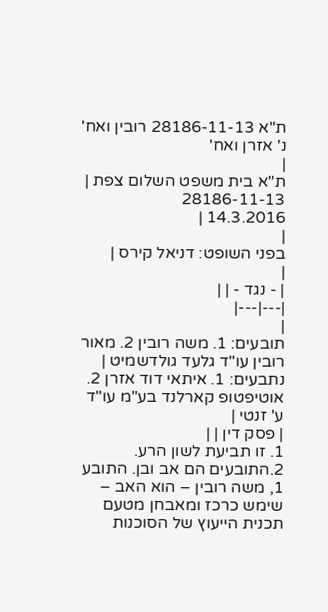ת"א 28186-11-13 רובין ואח' נ' אזרן ואח'
|
ת"א בית משפט השלום צפת |
28186-11-13
14.3.2016 |
|
בפני השופט: דניאל קירס |
|
| - נגד - | |
|---|---|
|
תובעים: 1. משה רובין 2. מאור רובין עו"ד גלעד גולדשמיט |
נתבעים: 1. איתאי דוד אזרן 2. אוטיפטופ קארלנד בע"מ עו"ד ע' זנטי |
| פסק דין | |
1. זו תביעת לשון הרע.
2.התובעים הם אב ובן. התובע 1, משה רובין – הוא האב – שימש כרכז ומאבחן מטעם תכנית הייעוץ של הסוכנות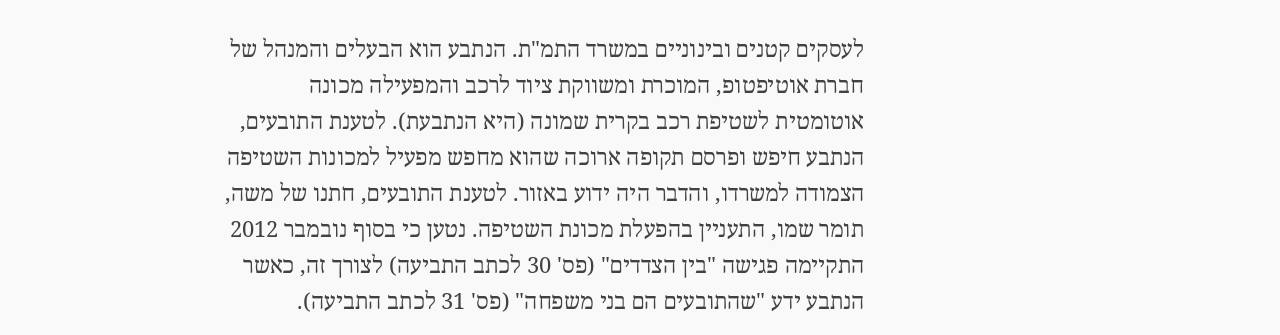לעסקים קטנים ובינוניים במשרד התמ"ת. הנתבע הוא הבעלים והמנהל של חברת אוטיפטופ, המוכרת ומשווקת ציוד לרכב והמפעילה מכונה אוטומטית לשטיפת רכב בקרית שמונה (היא הנתבעת). לטענת התובעים, הנתבע חיפש ופרסם תקופה ארוכה שהוא מחפש מפעיל למכונות השטיפה הצמודה למשרדו, והדבר היה ידוע באזור. לטענת התובעים, חתנו של משה, תומר שמו, התעניין בהפעלת מכונת השטיפה. נטען כי בסוף נובמבר 2012 התקיימה פגישה "בין הצדדים" (פס' 30 לכתב התביעה) לצורך זה, כאשר הנתבע ידע "שהתובעים הם בני משפחה" (פס' 31 לכתב התביעה).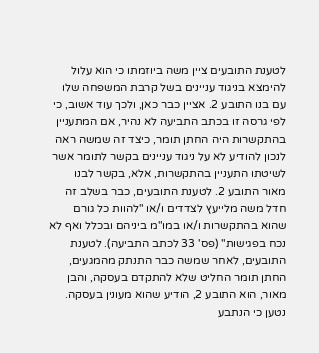לטענת התובעים ציין משה ביוזמתו כי הוא עלול להימצא בניגוד עניינים בשל קרבת המשפחה שלו עם בנו התובע 2. אציין כבר כאן, ולכך עוד אשוב, כי לפי גרסה זו בכתב התביעה לא נהיר, אם המתעניין בהתקשרות היה החתן תומר, כיצד זה שמשה ראה לנכון להודיע לא על ניגוד עניינים בקשר לתומר אשר לשיטתו התעניין בהתקשרות, אלא, בקשר לבנו מאור התובע 2. לטענת התובעים, כבר בשלב זה חדל משה מלייעץ לצדדים ו/או "להוות כל גורם שהוא בהתקשרות ו/או במו"מ ביניהם ובכלל ואף לא נכח בפגישות" (פס' 33 לכתב התביעה). לטענת התובעים, לאחר שמשה כבר התנתק מהמגעים, החתן תומר החליט שלא להתקדם בעסקה, והבן מאור, הוא התובע 2, הודיע שהוא מעונין בעסקה. נטען כי הנתבע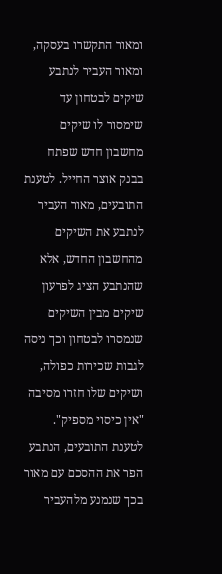ומאור התקשרו בעסקה, ומאור העביר לנתבע שיקים לבטחון עד שימסור לו שיקים מחשבון חדש שפתח בבנק אוצר החייל. לטענת התובעים, מאור העביר לנתבע את השיקים מהחשבון החדש, אלא שהנתבע הציג לפרעון שיקים מבין השיקים שנמסרו לבטחון וכך ניסה לגבות שכירות כפולה, ושיקים שלו חזרו מסיבה "אין כיסוי מספיק". לטענת התובעים, הנתבע הפר את ההסכם עם מאור בכך שנמנע מלהעביר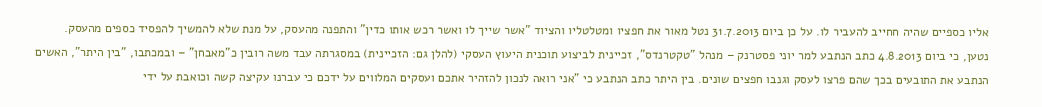אליו כספיים שהיה חחייב להעביר לו. על כן ביום 31.7.2013 נטל מאור את חפציו ומטלטליו והציוד "אשר שייך לו ואשר רכש אותו כדין" והתפנה מהעסק, על מנת שלא להמשיך להפסיד כספים מהעסק.
נטען, כי ביום 4.8.2013 כתב הנתבע למר יוני פסטרנק – מנהל "טקטרנדס", זכיינית לביצוע תוכנית היעוץ העסקי (להלן גם: הזכיינית) במסגרתה עבד משה רובין כ"מאבחן" – ובמכתבו, "בין היתר", האשים הנתבע את התובעים בכך שהם פרצו לעסק וגנבו חפצים שונים. בין היתר כתב הנתבע כי "אני רואה לנכון להזהיר אתכם ועסקים המלווים על ידכם כי עברנו עקיצה קשה וכואבת על ידי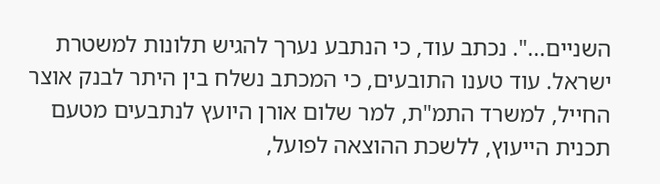השניים...". נכתב עוד, כי הנתבע נערך להגיש תלונות למשטרת ישראל. עוד טענו התובעים, כי המכתב נשלח בין היתר לבנק אוצר החייל, למשרד התמ"ת, למר שלום אורן היועץ לנתבעים מטעם תכנית הייעוץ, ללשכת ההוצאה לפועל,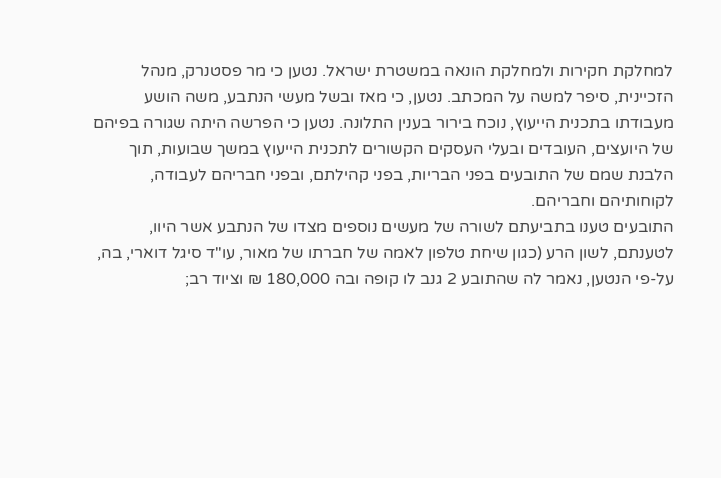למחלקת חקירות ולמחלקת הונאה במשטרת ישראל. נטען כי מר פסטנרק, מנהל הזכיינית, סיפר למשה על המכתב. נטען, כי מאז ובשל מעשי הנתבע, משה הושע מעבודתו בתכנית הייעוץ, נוכח בירור בענין התלונה. נטען כי הפרשה היתה שגורה בפיהם של היועצים, העובדים ובעלי העסקים הקשורים לתכנית הייעוץ במשך שבועות, תוך הלבנת שמם של התובעים בפני הבריות, בפני קהילתם, ובפני חבריהם לעבודה, לקוחותיהם וחבריהם.
התובעים טענו בתביעתם לשורה של מעשים נוספים מצדו של הנתבע אשר היוו, לטענתם, לשון הרע (כגון שיחת טלפון לאמה של חברתו של מאור, עו"ד סיגל דוארי, בה, על-פי הנטען, נאמר לה שהתובע 2 גנב לו קופה ובה 180,000 ₪ וציוד רב;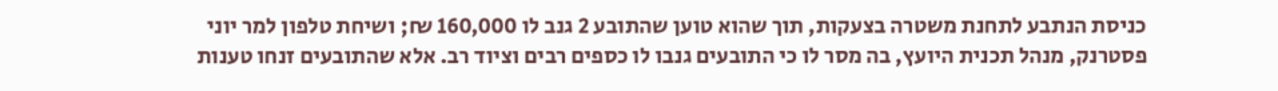כניסת הנתבע לתחנת משטרה בצעקות, תוך שהוא טוען שהתובע 2 גנב לו 160,000 ₪; ושיחת טלפון למר יוני פסטרנק, מנהל תכנית היועץ, בה מסר לו כי התובעים גנבו לו כספים רבים וציוד רב. אלא שהתובעים זנחו טענות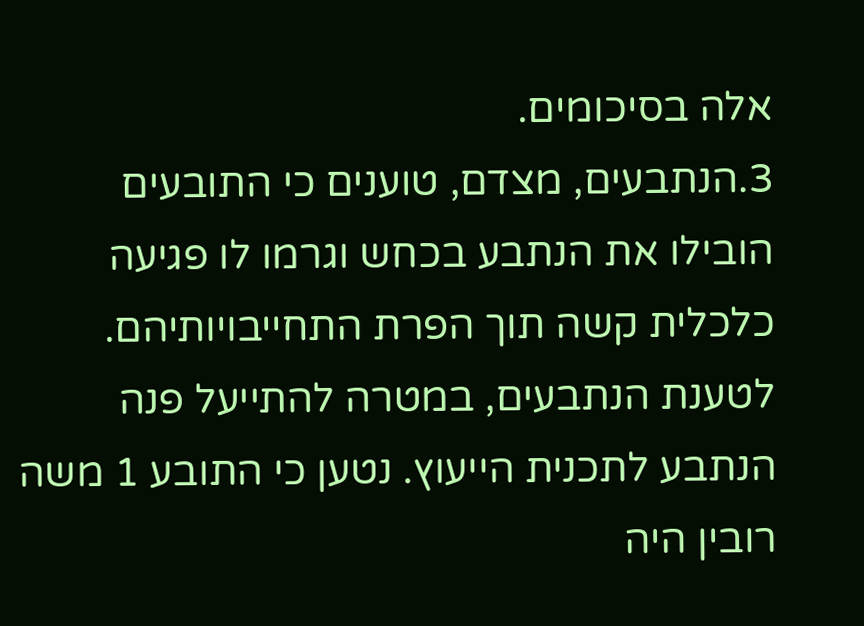אלה בסיכומים.
3.הנתבעים, מצדם, טוענים כי התובעים הובילו את הנתבע בכחש וגרמו לו פגיעה כלכלית קשה תוך הפרת התחייבויותיהם. לטענת הנתבעים, במטרה להתייעל פנה הנתבע לתכנית הייעוץ. נטען כי התובע 1 משה רובין היה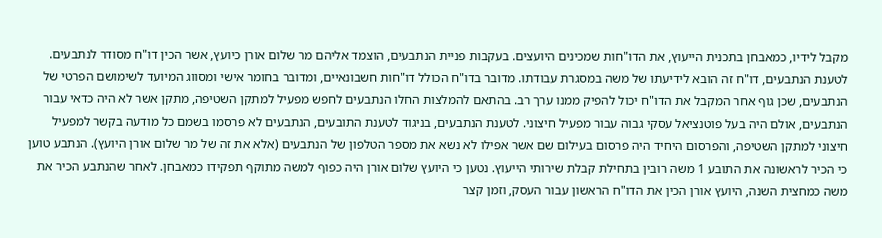מקבל לידיו, כמאבחן בתכנית הייעוץ, את הדו"חות שמכינים היועצים. בעקבות פניית הנתבעים, הוצמד אליהם מר שלום אורן כיועץ, אשר הכין דו"ח מסודר לנתבעים. לטענת הנתבעים, דו"ח זה הובא לידיעתו של משה במסגרת עבודתו. מדובר בדו"ח הכולל דו"חות חשבונאיים, ומדובר בחומר אישי ומסווג המיועד לשימושם הפרטי של הנתבעים, שכן גוף אחר המקבל את הדו"ח יכול להפיק ממנו ערך רב. בהתאם להמלצות החלו הנתבעים לחפש מפעיל למתקן השטיפה, מתקן אשר לא היה כדאי עבור הנתבעים, אולם היה בעל פוטנציאל עסקי גבוה עבור מפעיל חיצוני. לטענת הנתבעים, בניגוד לטענת התובעים, הנתבעים לא פרסמו בשמם כל מודעה בקשר למפעיל חיצוני למתקן השטיפה, והפרסום היחיד היה פרסום בעילום שם אשר אפילו לא נשא את מספר הטלפון של הנתבעים (אלא את זה של מר שלום אורן היועץ). הנתבע טוען כי הכיר לראשונה את התובע 1 משה רובין בתחילת קבלת שירותי הייעוץ. נטען כי היועץ שלום אורן היה כפוף למשה מתוקף תפקידו כמאבחן. לאחר שהנתבע הכיר את משה כמחצית השנה, היועץ אורן הכין את הדו"ח הראשון עבור העסק, וזמן קצר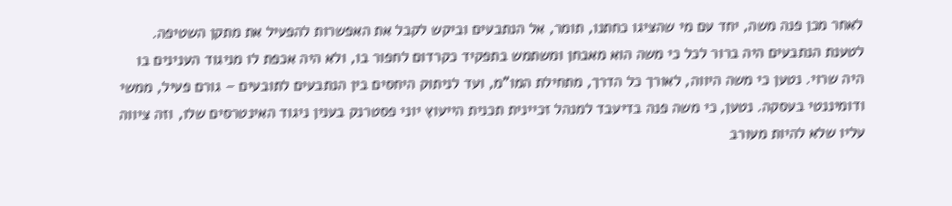לאחר מכן פנה משה, יחד עם מי שהציגו כחתנו, תומר, אל הנתבעים וביקש לקבל את האפשרות להפעיל את מתקן השטיפה. לטענת הנתבעים היה ברור לכל כי משה הוא מאבחן ומשתמש בתפקיד כקרדום לחפור בו, ולא היה אכפת לו מניגוד הענינים בו היה שרוי. נטען כי משה היווה, לאורך כל הדרך, מתחילת המו"מ, ועד לניתוק היחסים בין הנתבעים לתובעים – גורם פעיל, ממשי ודומיננטי בעסקה. נטען, כי משה פנה בדיעבד למנהל זכיינית תכנית הייעוץ יוני פסטרנק בענין ניגוד האינטרסים שלו, וזה ציווה עליו שלא להיות מעורב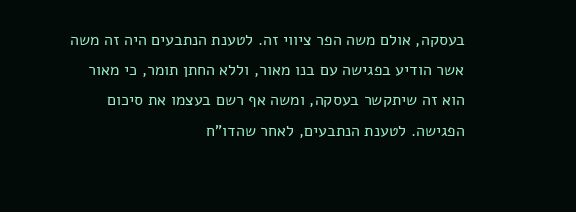בעסקה, אולם משה הפר ציווי זה. לטענת הנתבעים היה זה משה אשר הודיע בפגישה עם בנו מאור, וללא החתן תומר, כי מאור הוא זה שיתקשר בעסקה, ומשה אף רשם בעצמו את סיכום הפגישה. לטענת הנתבעים, לאחר שהדו"ח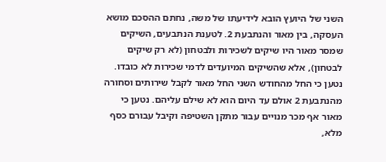השני של היועץ הובא לידיעתו של משה, נחתם ההסכם מושא העסקה, בין מאור והנתבעת 2. לטענת הנתבעים, השיקים שמסר מאור היו שיקים לשכירות ולבטחון (לא רק שיקים לבטחון), אלא שהשיקים המיועדים לדמי שכירות לא כובדו. נטען כי החל מהחודש השני החל מאור לקבל שירותים וסחורה מהנתבעת 2 אולם עד היום הוא לא שילם עליהם. נטען כי מאור אף מכר מנויים עבור מתקן השטיפה וקיבל עבורם כסף מלא,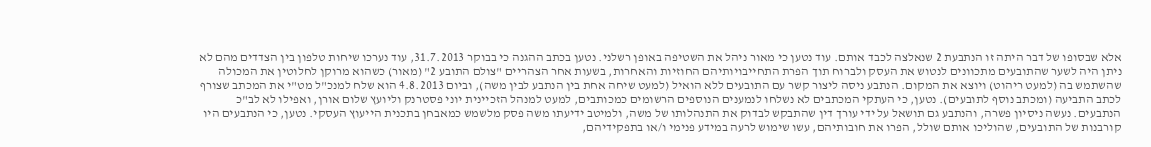אלא שבסופו של דבר היתה זו הנתבעת 2 שנאלצה לכבד אותם. עוד נטען כי מאור ניהל את השטיפה באופן רשלני. נטען בכתב ההגנה כי בבוקר 31.7.2013, עוד נערכו שיחות טלפון בין הצדדים מהם לא ניתן היה לשער שהתובעים מתכוונים לנטוש את העסק ולברוח תוך הפרת התחייבויותיהם החוזיות והאחרות, בשעות אחר הצהריים "צולם התובע 2" (מאור) כשהוא מרוקן לחלוטין את המכולה שהשתמש בה (למעט ריהוט) ויוצא את המקום. הנתבע ניסה ליצור קשר עם התובעים ללא הואיל (למעט שיחה אחת בין הנתבע לבין משה), וביום 4.8.2013 הוא שלח למנכ"ל מט"י את המכתב שצורף לכתב התביעה (ומכתב נוסף לתובעים). נטען, כי העתקי המכתבים לא נשלחו לנמענים הנוספים הרשומים כמכותבים, למעט למנהל הזכיינית יוני פסטרנק וליועץ שלום אורן, ואפילו לא לב"כ הנתבעים. נעשה ניסיון פשרה, והנתבע גם תושאל על ידי עורך דין שהתבקש לבדוק את התנהלותו של משה, ולמיטב ידיעתו משה פסק מלשמש כמאבחן בתכנית הייעוץ העסקי. נטען, כי הנתבעים היו קורבנות של התובעים, שהוליכו אותם שולל, הפרו את חובותיהם, עשו שימוש לרעה במידע פנימי ו/או בתפקידיהם,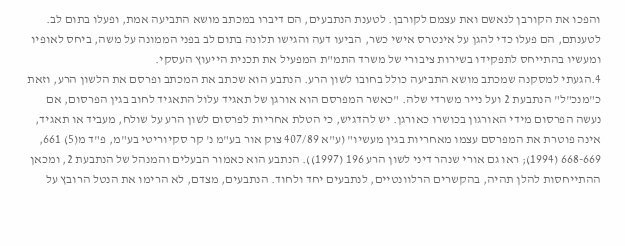והפכו את הקורבן לנאשם ואת עצמם לקורבן. לטענת הנתבעים, הם דיברו במכתב מושא התביעה אמת, ופעלו בתום לב. לטענתם, הם פעלו כדי להגן על אינטרס אישי כשר, הביעו דעה והגישו תלונה בתום לב בפני הממונה על משה, ביחס לאופיו ומעשיו בהתייחס לתפקידו בשירות ציבורי של משרד התמ"ת המפעיל את תכנית הייעוץ העסקי.
4.הגעתי למסקנה שמכתב מושא התביעה כולל בחובו לשון הרע. הנתבע הוא שכתב את המכתב ופרסם את הלשון הרע, וזאת כ"מנכ"ל" הנתבעת 2 ועל נייר משרדי שלה. "כאשר המפרסם הוא אורגן של תאגיד עלול התאגיד לחוב בגין הפרסום, אם נעשה הפרסום מידי האורגון בכושרו כאורגן. יש להדגיש, כי הטלת אחריות לפרסום לשון הרע על שולח, מעביד או תאגיד, אינה פוטרת את המפרסם עצמו מאחריות בגין מעשיו" (ע"א 407/89 צוק אור בע"מ נ' קר סקיוריטי בע"מ, פ"ד מ(5) 661, 668-669 (1994); ראו גם אורי שנהר דיני לשון הרע 196 (1997)). הנתבע הוא כאמור הבעלים והמנהל של הנתבעת 2, ומכאן ההתייחסות להלן תהיה, בהקשרים הרלוונטיים, לנתבעים יחד ולחוד. הנתבעים, מצדם, לא הרימו את הנטל הרובץ על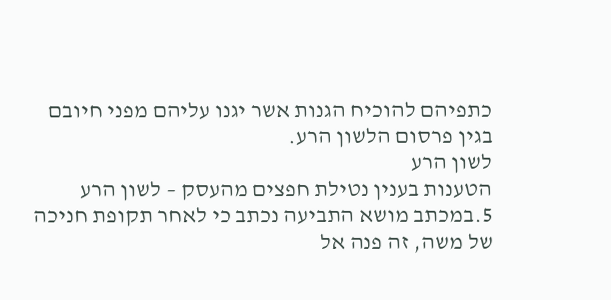כתפיהם להוכיח הגנות אשר יגנו עליהם מפני חיובם בגין פרסום הלשון הרע.
לשון הרע
הטענות בענין נטילת חפצים מהעסק – לשון הרע
5.במכתב מושא התביעה נכתב כי לאחר תקופת חניכה של משה, זה פנה אל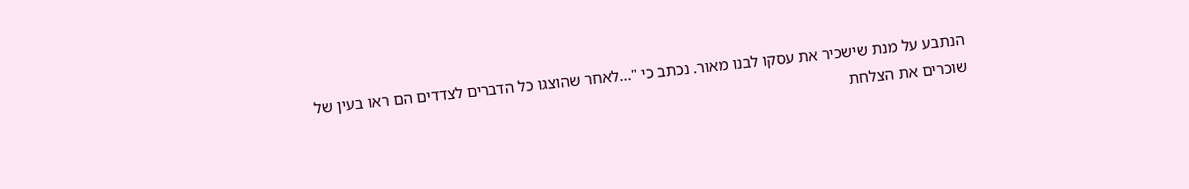הנתבע על מנת שישכיר את עסקו לבנו מאור. נכתב כי "...לאחר שהוצגו כל הדברים לצדדים הם ראו בעין של שוכרים את הצלחת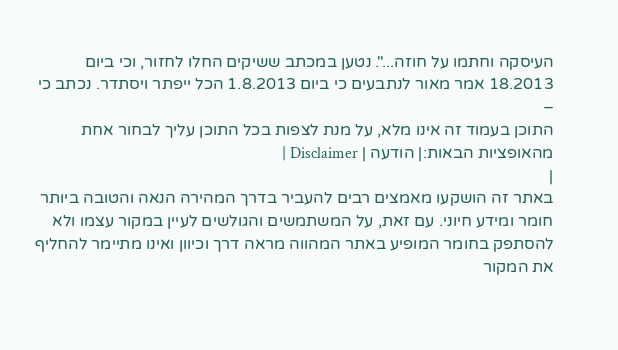העיסקה וחתמו על חוזה...". נטען במכתב ששיקים החלו לחזור, וכי ביום 18.2013 אמר מאור לנתבעים כי ביום 1.8.2013 הכל ייפתר ויסתדר. נכתב כי –
התוכן בעמוד זה אינו מלא, על מנת לצפות בכל התוכן עליך לבחור אחת מהאופציות הבאות:| הודעה | Disclaimer |
|
באתר זה הושקעו מאמצים רבים להעביר בדרך המהירה הנאה והטובה ביותר חומר ומידע חיוני. עם זאת, על המשתמשים והגולשים לעיין במקור עצמו ולא להסתפק בחומר המופיע באתר המהווה מראה דרך וכיוון ואינו מתיימר להחליף את המקור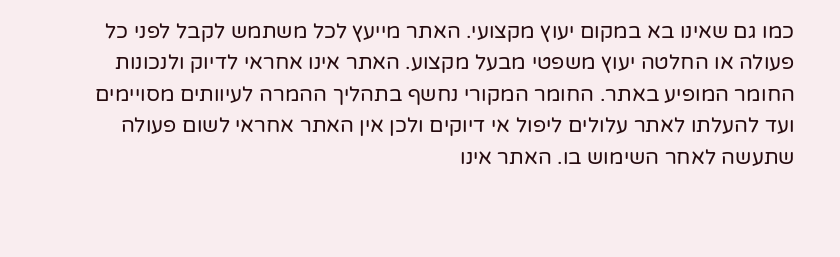כמו גם שאינו בא במקום יעוץ מקצועי. האתר מייעץ לכל משתמש לקבל לפני כל פעולה או החלטה יעוץ משפטי מבעל מקצוע. האתר אינו אחראי לדיוק ולנכונות החומר המופיע באתר. החומר המקורי נחשף בתהליך ההמרה לעיוותים מסויימים ועד להעלתו לאתר עלולים ליפול אי דיוקים ולכן אין האתר אחראי לשום פעולה שתעשה לאחר השימוש בו. האתר אינו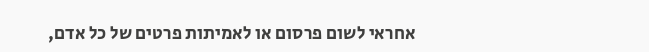אחראי לשום פרסום או לאמיתות פרטים של כל אדם,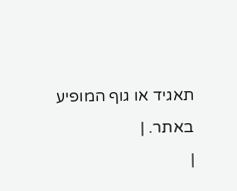תאגיד או גוף המופיע באתר. |
|